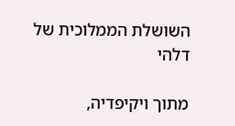השושלת הממלוכית של דלהי

מתוך ויקיפדיה,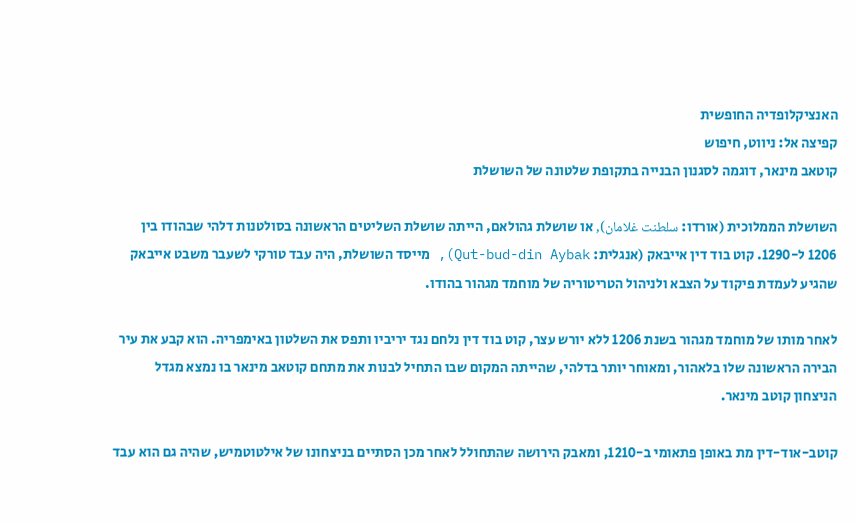האנציקלופדיה החופשית
קפיצה אל: ניווט, חיפוש
קוטאב מינאר, דוגמה לסגנון הבנייה בתקופת שלטונה של השושלת

השושלת הממלוכית (אורדו: سلطنت غلامان), או שושלת גהולאם, הייתה שושלת השליטים הראשונה בסולטנות דלהי שבהודו בין 1206 ל-1290. קוט בוד דין אייבאק (אנגלית: Qut-bud-din Aybak), מייסד השושלת, היה עבד טורקי לשעבר משבט אייבאק שהגיע לעמדת פיקוד על הצבא ולניהול הטריטוריה של מוחמד מגהור בהודו.

לאחר מותו של מוחמד מגהור בשנת 1206 ללא יורש עצר, קוט בוד דין נלחם נגד יריביו ותפס את השלטון באימפריה. הוא קבע את עיר הבירה הראשונה שלו בלאהור, ומאוחר יותר בדלהי, שהייתה המקום שבו התחיל לבנות את מתחם קוטאב מינאר בו נמצא מגדל הניצחון קוטב מינאר.

קוטב-אוד-דין מת באופן פתאומי ב-1210, ומאבק הירושה שהתחולל לאחר מכן הסתיים בניצחונו של אילטוטמיש, שהיה גם הוא עבד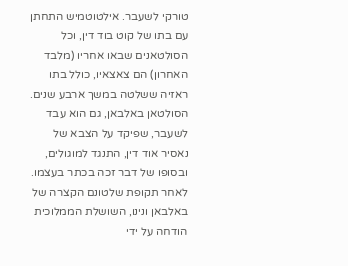טורקי לשעבר. אילטוטמיש התחתן עם בתו של קוט בוד דין, וכל הסולטאנים שבאו אחריו (מלבד האחרון) הם צאצאיו, כולל בתו ראזיה ששלטה במשך ארבע שנים. הסולטאן באלבאן, גם הוא עבד לשעבר, שפיקד על הצבא של נאסיר אוד דין, התנגד למוגולים, ובסופו של דבר זכה בכתר בעצמו. לאחר תקופת שלטונם הקצרה של באלבאן ונינו, השושלת הממלוכית הודחה על ידי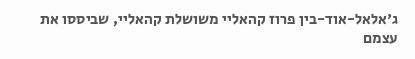ג'אלאל-אוד-בין פרוז קהאליי משושלת קהאליי, שביססו את עצמם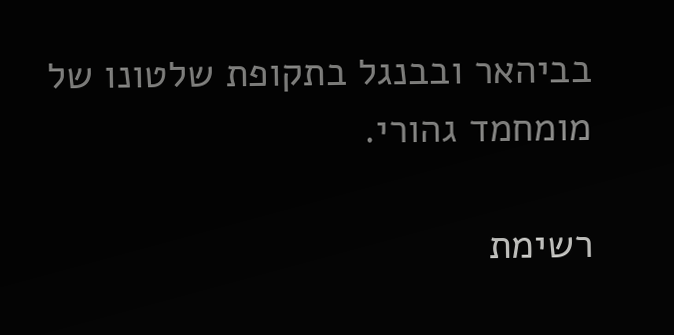בביהאר ובבנגל בתקופת שלטונו של מומחמד גהורי.

רשימת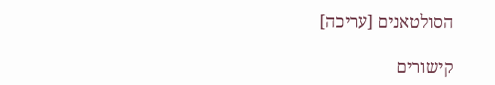הסולטאנים [עריכה]

קישורים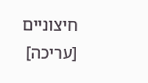חיצוניים [עריכה]